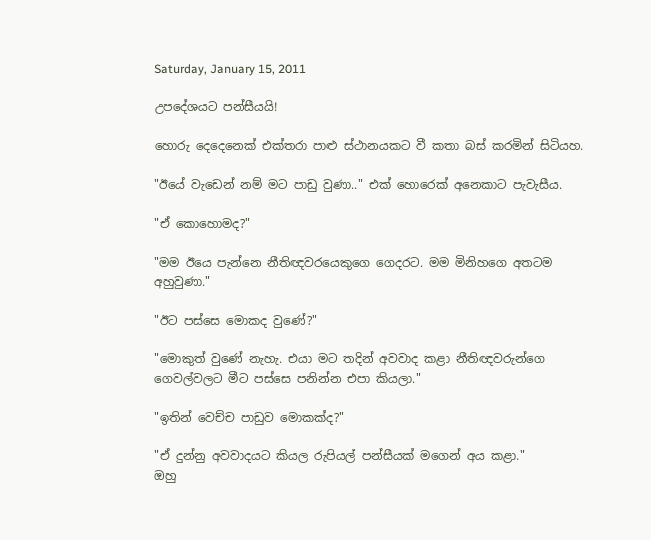Saturday, January 15, 2011

උපදේශයට පන්සීයයි!

හොරු දෙදෙනෙක්‌ එක්‌තරා පාළු ස්‌ථානයකට වී කතා බස්‌ කරමින් සිටියහ.

"ඊයේ වැඩෙන් නම් මට පාඩු වුණා.." එක්‌ හොරෙක්‌ අනෙකාට පැවැසීය.

"ඒ කොහොමද?"

"මම ඊයෙ පැන්නෙ නීතිඥවරයෙකුගෙ ගෙදරට. මම මිනිහගෙ අතටම අහුවුණා."

"ඊට පස්‌සෙ මොකද වුණේ?"

"මොකුත් වුණේ නැහැ. එයා මට තදින් අවවාද කළා නීතිඥවරුන්ගෙ ගෙවල්වලට මීට පස්‌සෙ පනින්න එපා කියලා."

"ඉතින් වෙච්ච පාඩුව මොකක්‌ද?"

"ඒ දුන්නු අවවාදයට කියල රුපියල් පන්සීයක්‌ මගෙන් අය කළා."
ඔහු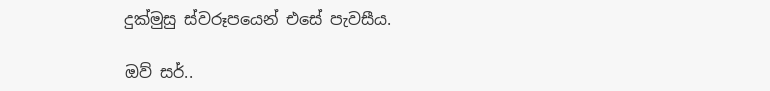දුක්‌මුසු ස්‌වරූපයෙන් එසේ පැවසීය.

ඔව් සර්..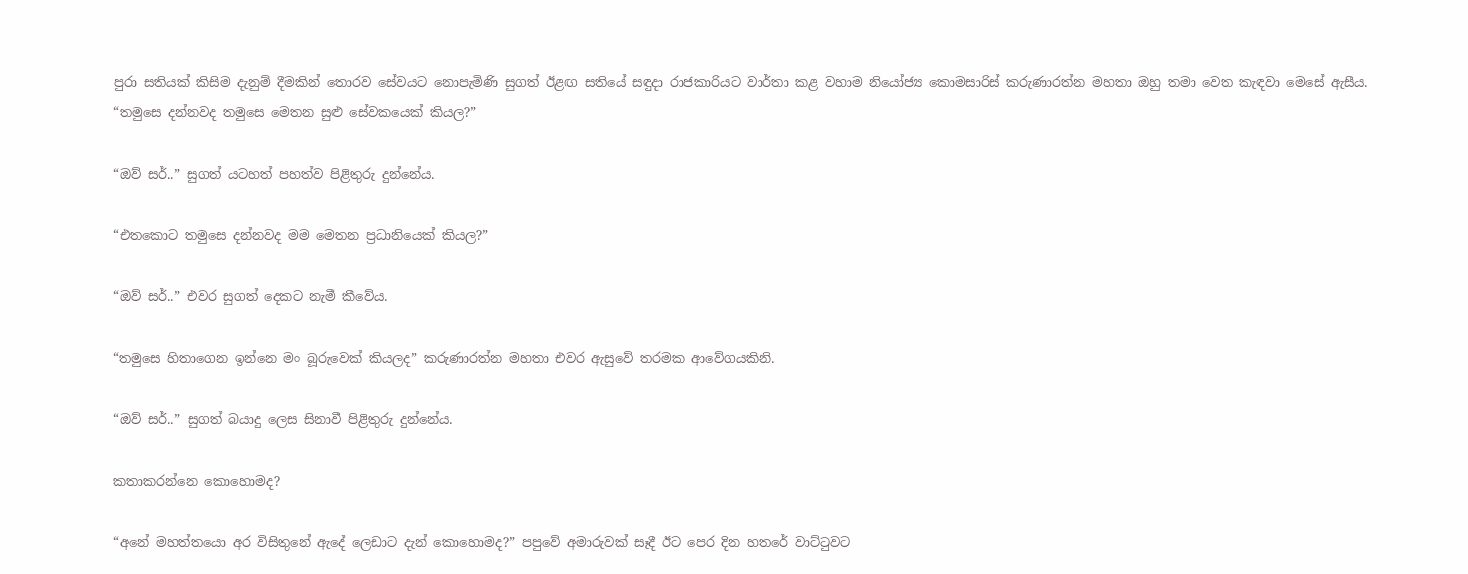පුරා සතියක් කිසිම දැනුම් දීමකින් තොරව සේවයට නොපැමිණි සුගත් ඊළඟ සතියේ සඳුදා රාජකාරියට වාර්තා කළ වහාම නියෝජ්‍ය කොමසාරිස් කරුණාරත්න මහතා ඔහු තමා වෙත කැඳවා මෙසේ ඇසීය.
“තමුසෙ දන්නවද තමුසෙ මෙතන සුළු සේවකයෙක් කියල?”

“ඔව් සර්..” සුගත් යටහත් පහත්ව පිළිතුරු දුන්නේය.

“එතකොට තමුසෙ දන්නවද මම මෙතන ප්‍රධානියෙක් කියල?”

“ඔව් සර්..” එවර සුගත් දෙකට නැමී කීවේය.

“තමුසෙ හිතාගෙන ඉන්නෙ මං බූරුවෙක් කියලද” කරුණාරත්න මහතා එවර ඇසුවේ තරමක ආවේගයකිනි.

“ඔව් සර්..” සුගත් බයාදු ලෙස සිනාවී පිළිතුරු දුන්නේය.

කතාකරන්නෙ කොහොමද?

“අනේ මහත්තයො අර විසිතුනේ ඇදේ ලෙඩාට දැන් කොහොමද?” පපුවේ අමාරුවක් සෑදී ඊට පෙර දින හතරේ වාට්ටුවට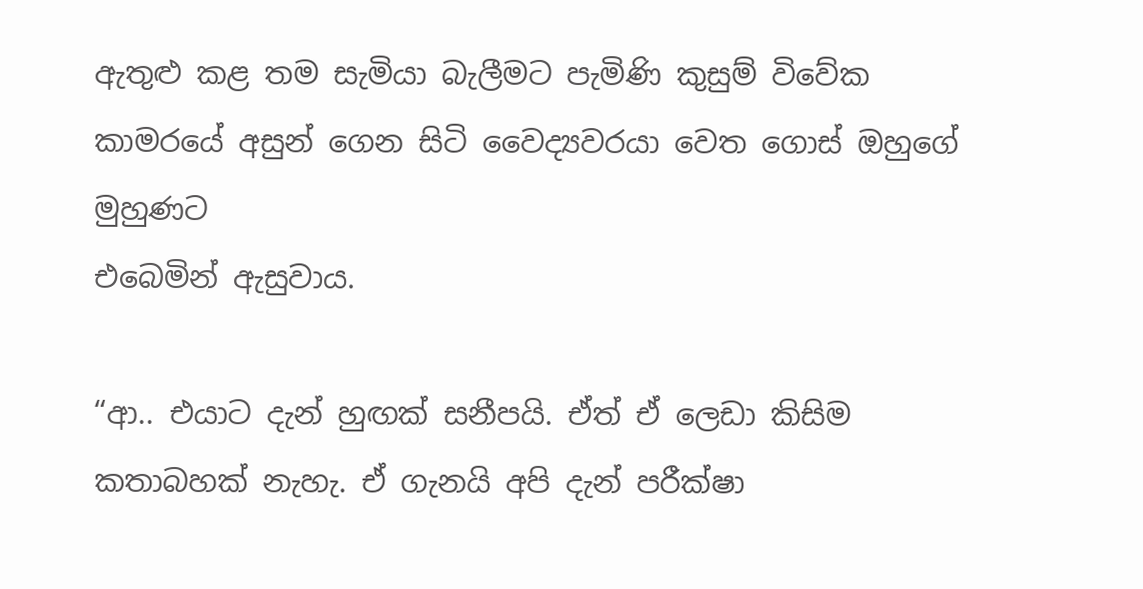ඇතුළු කළ තම සැමියා බැලීමට පැමිණි කුසුම් විවේක කාමරයේ අසුන් ගෙන සිටි වෛද්‍යවරයා වෙත ගොස් ඔහුගේ මුහුණට
එබෙමින් ඇසුවාය.

“ආ.. එයාට දැන් හුඟක් සනීපයි. ඒත් ඒ ලෙඩා කිසිම කතාබහක් නැහැ. ඒ ගැනයි අපි දැන් පරීක්ෂා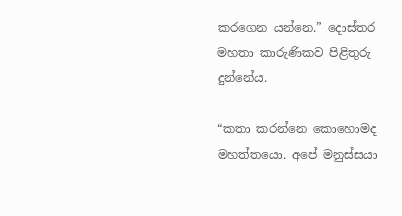කරගෙන යන්නෙ.” දොස්තර මහතා කාරුණිකව පිළිතුරු දුන්නේය.

“කතා කරන්නෙ කොහොමද මහත්තයො. අපේ මනුස්සයා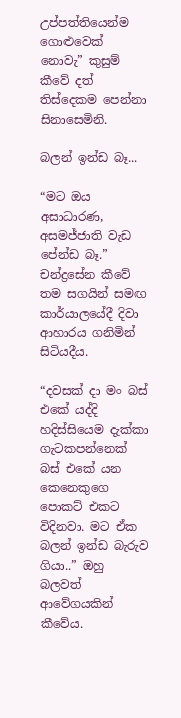උප්පත්තියෙන්ම ගොළුවෙක් නොවැ” කුසුම් කීවේ දත් තිස්දෙකම පෙන්නා සිනාසෙමිනි.

බලන් ඉන්ඩ බෑ...

“මට ඔය අසාධාරණ, අසමජ්ජාති වැඩ පේන්ඩ බෑ.” චන්ද්‍රසේන කීවේ තම සගයින් සමඟ කාර්යාලයේදී දිවා ආහාරය ගනිමින් සිටියදීය.

“දවසක් දා මං බස් එකේ යද්දි හදිස්සියෙම දැක්කා ගැටකපන්නෙක් බස් එකේ යන කෙනෙකුගෙ පොකට් එකට විදිනවා. මට ඒක බලන් ඉන්ඩ බැරුව ගියා..” ඔහු බලවත් ආවේගයකින් කීවේය.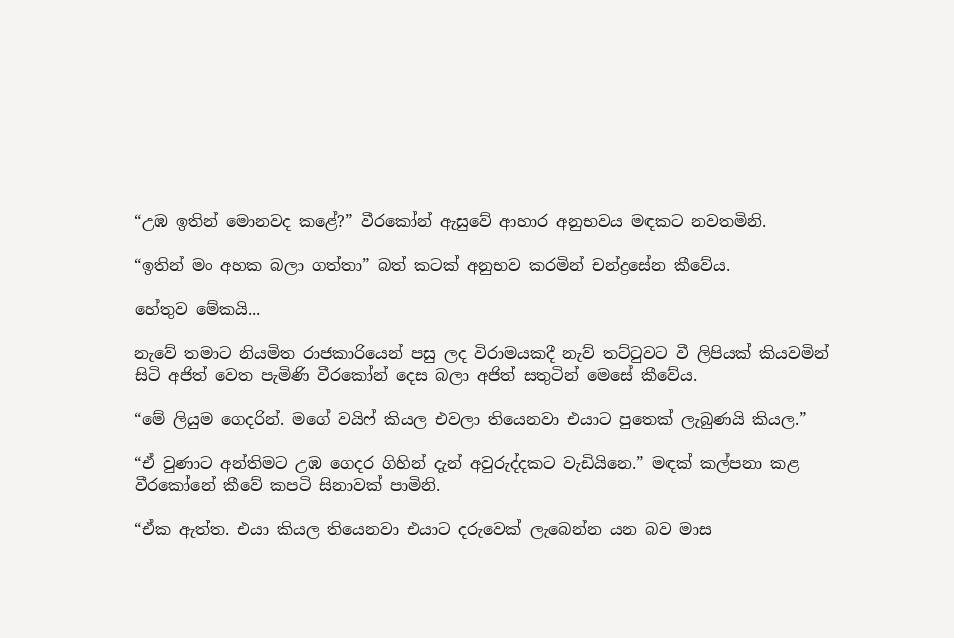“උඹ ඉතින් මොනවද කළේ?” වීරකෝන් ඇසුවේ ආහාර අනුභවය මඳකට නවතමිනි.

“ඉතින් මං අහක බලා ගත්තා” බත් කටක් අනුභව කරමින් චන්ද්‍රසේන කීවේය.

හේතුව මේකයි...

නැවේ තමාට නියමිත රාජකාරියෙන් පසු ලද විරාමයකදී නැව් තට්ටුවට වී ලිපියක් කියවමින් සිටි අජිත් වෙත පැමිණි වීරකෝන් දෙස බලා අජිත් සතුටින් මෙසේ කීවේය.

“මේ ලියුම ගෙදරින්. මගේ වයිෆ් කියල එවලා තියෙනවා එයාට පුතෙක් ලැබුණයි කියල.”

“ඒ වුණාට අන්තිමට උඹ ගෙදර ගිහින් දැන් අවුරුද්දකට වැඩියිනෙ.” මඳක් කල්පනා කළ වීරකෝනේ කීවේ කපටි සිනාවක් පාමිනි.

“ඒක ඇත්ත. එයා කියල තියෙනවා එයාට දරුවෙක් ලැබෙන්න යන බව මාස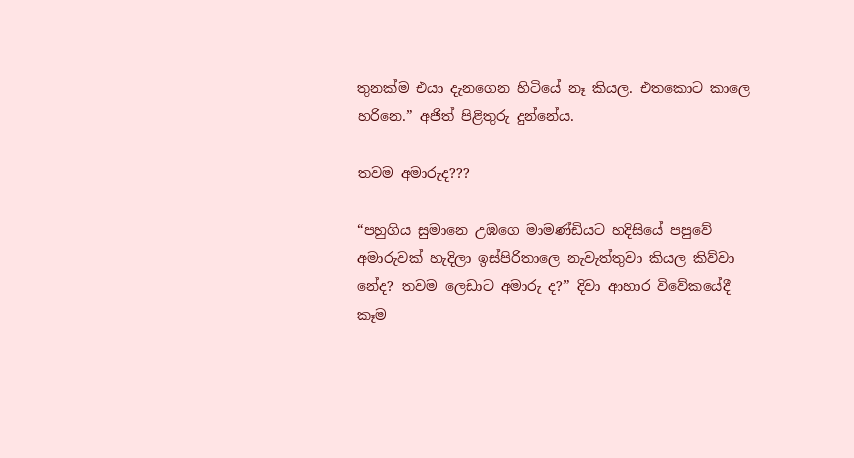තුනක්ම එයා දැනගෙන හිටියේ නෑ කියල. එතකොට කාලෙ හරිනෙ.” අජිත් පිළිතුරු දුන්නේය.

තවම අමාරුද???

“පහුගිය සුමානෙ උඹගෙ මාමණ්ඩියට හදිසියේ පපුවේ අමාරුවක් හැදිලා ඉස්පිරිතාලෙ නැවැත්තුවා කියල කිව්වා නේද? තවම ලෙඩාට අමාරු ද?” දිවා ආහාර විවේකයේදී කෑම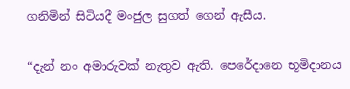ගනිමින් සිටියදී මංජුල සුගත් ගෙන් ඇසීය.

“දැන් නං අමාරුවක් නැතුව ඇති. පෙරේදානෙ භූමිදානය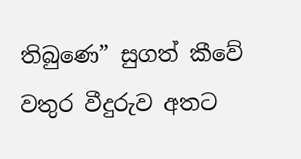තිබුණෙ” සුගත් කීවේ වතුර වීදුරුව අතට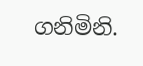ගනිමිනි.